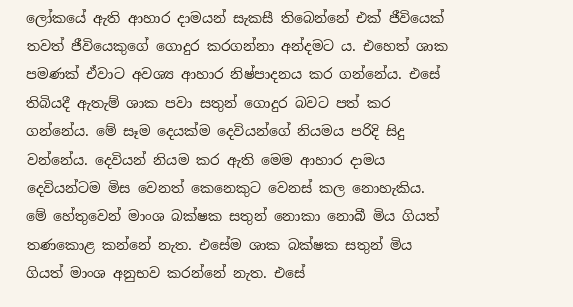ලෝකයේ ඇති ආහාර දාමයන් සැකසී තිබෙන්නේ එක් ජීවියෙක් තවත් ජීවියෙකුගේ ගොදුර කරගන්නා අන්දමට ය. එහෙත් ශාක පමණක් ඒවාට අවශ්‍ය ආහාර නිෂ්පාදනය කර ගන්නේය. එසේ තිබියදී ඇතැම් ශාක පවා සතුන් ගොදුර බවට පත් කර ගන්නේය. මේ සෑම දෙයක්ම දෙවියන්ගේ නියමය පරිදි සිදු වන්නේය. දෙවියන් නියම කර ඇති මෙම ආහාර දාමය දෙවියන්ටම මිස වෙනත් කෙනෙකුට වෙනස් කල නොහැකිය. මේ හේතුවෙන් මාංශ බක්ෂක සතුන් නොකා නොබී මිය ගියත් තණකොළ කන්නේ නැත. එසේම ශාක බක්ෂක සතුන් මිය ගියත් මාංශ අනුභව කරන්නේ නැත. එසේ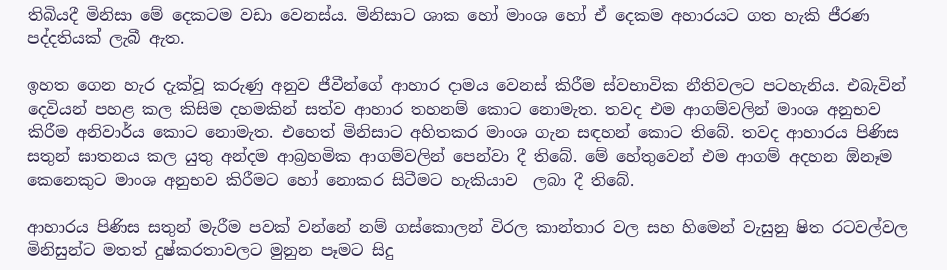තිබියදී මිනිසා මේ දෙකටම වඩා වෙනස්ය. මිනිසාට ශාක හෝ මාංශ හෝ ඒ දෙකම අහාරයට ගත හැකි ජීරණ පද්දතියක් ලැබී ඇත.

ඉහත ගෙන හැර දැක්වූ කරුණු අනුව ජීවීන්ගේ ආහාර දාමය වෙනස් කිරීම ස්වභාවික නීතිවලට පටහැනිය. එබැවින් දෙවියන් පහළ කල කිසිම දහමකින් සත්ව ආහාර තහනම් කොට නොමැත. තවද එම ආගම්වලින් මාංශ අනුභව කිරීම අනිවාර්ය කොට නොමැත. එහෙත් මිනිසාට අහිතකර මාංශ ගැන සඳහන් කොට තිබේ. තවද ආහාරය පිණිස සතුන් ඝාතනය කල යුතු අන්දම ආබ්‍රහමික ආගම්වලින් පෙන්වා දී තිබේ. මේ හේතුවෙන් එම ආගම් අදහන ඕනෑම කෙනෙකුට මාංශ අනුභව කිරීමට හෝ නොකර සිටීමට හැකියාව  ලබා දී තිබේ.

ආහාරය පිණිස සතුන් මැරීම පවක් වන්නේ නම් ගස්කොලන් විරල කාන්තාර වල සහ හිමෙන් වැසුනු ෂිත රටවල්වල මිනිසුන්ට මතත් දුෂ්කරතාවලට මුනුන පෑමට සිදු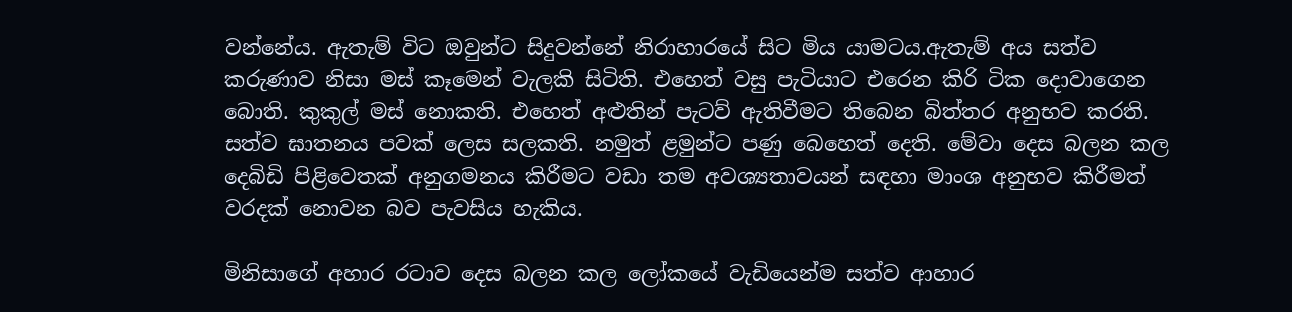වන්නේය. ඇතැම් විට ඔවුන්ට සිදුවන්නේ නිරාහාරයේ සිට මිය යාමටය.ඇතැම් අය සත්ව කරුණාව නිසා මස් කෑමෙන් වැලකි සිටිති. එහෙත් වසු පැටියාට එරෙන කිරි ටික දොවාගෙන බොති. කුකුල් මස් නොකති. එහෙත් අළුතින් පැටව් ඇතිවීමට තිබෙන බිත්තර අනුභව කරති. සත්ව ඝාතනය පවක් ලෙස සලකති. නමුත් ළමුන්ට පණු බෙහෙත් දෙති. මේවා දෙස බලන කල දෙබිඩි පිළිවෙතක් අනුගමනය කිරීමට වඩා තම අවශ්‍යතාවයන් සඳහා මාංශ අනුභව කිරීමත් වරදක් නොවන බව පැවසිය හැකිය.

මිනිසාගේ අහාර රටාව දෙස බලන කල ලෝකයේ වැඩියෙන්ම සත්ව ආහාර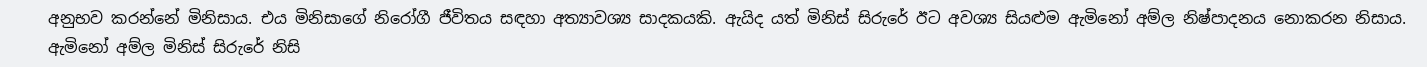අනුභව කරන්නේ මිනිසාය. එය මිනිසාගේ නිරෝගී ජීවිතය සඳහා අත්‍යාවශ්‍ය සාදකයකි. ඇයිද යත් මිනිස් සිරුරේ ඊට අවශ්‍ය සියළුම ඇමිනෝ අම්ල නිෂ්පාදනය නොකරන නිසාය. ඇමිනෝ අම්ල මිනිස් සිරුරේ නිසි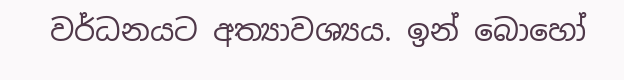වර්ධනයට අත්‍යාවශ්‍යය. ඉන් බොහෝ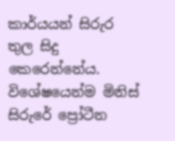කාර්යයන් සිරුර තුල සිදු කෙරෙන්නේය. විශේෂයෙන්ම මිනිස් සිරුරේ ප්‍රෝටීන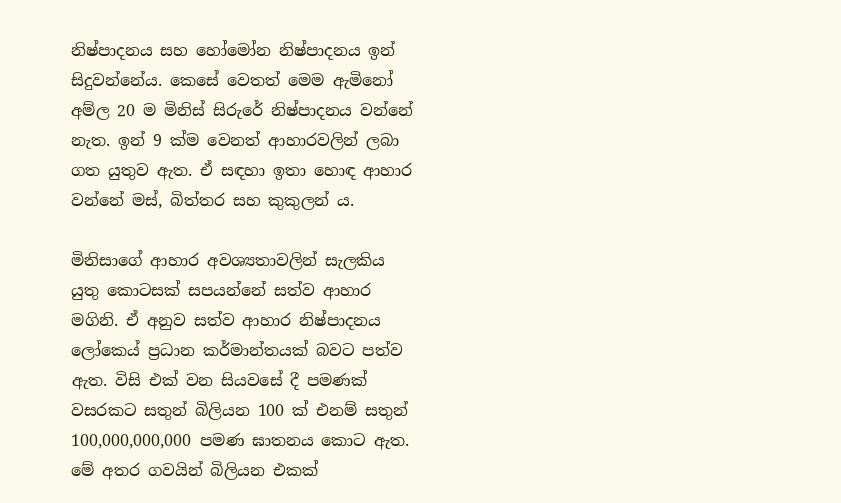නිෂ්පාදනය සහ හෝමෝන නිෂ්පාදනය ඉන් සිදුවන්නේය. කෙසේ වෙතත් මෙම ඇමිනෝ අම්ල 20 ම මිනිස් සිරුරේ නිෂ්පාදනය වන්නේ නැත. ඉන් 9 ක්ම වෙනත් ආහාරවලින් ලබා ගත යුතුව ඇත. ඒ සඳහා ඉතා හොඳ ආහාර වන්නේ මස්, බිත්තර සහ කුකුලන් ය.

මිනිසාගේ ආහාර අවශ්‍යතාවලින් සැලකිය යුතු කොටසක් සපයන්නේ සත්ව ආහාර මගිනි. ඒ අනුව සත්ව ආහාර නිෂ්පාදනය ලෝකෙය් ප්‍රධාන කර්මාන්තයක් බවට පත්ව ඇත. විසි එක් වන සියවසේ දී පමණක් වසරකට සතුන් බිලියන 100 ක් එනම් සතුන් 100,000,000,000 පමණ ඝාතනය කොට ඇත. මේ අතර ගවයින් බිලියන එකක්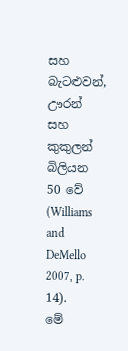සහ බැටළුවන්, ඌරන් සහ කුකුලන් බිලියන 50 වේ (Williams and DeMello 2007, p. 14).
මේ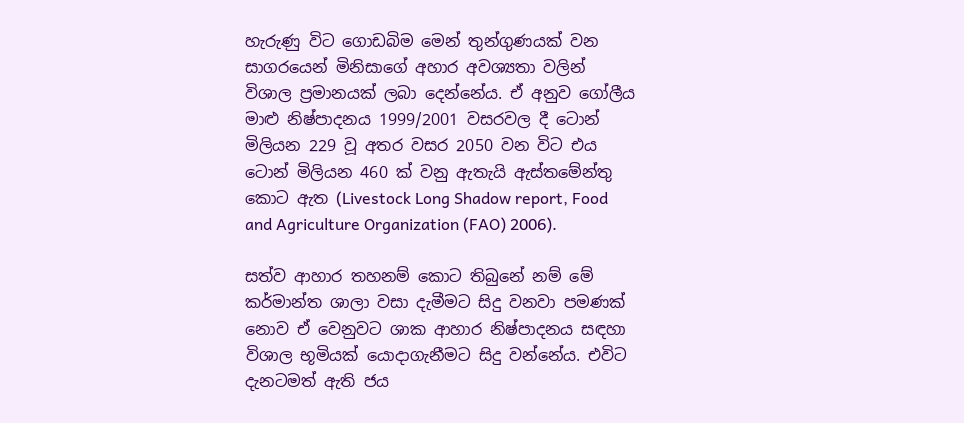හැරුණු විට ගොඩබිම මෙන් තුන්ගුණයක් වන සාගරයෙන් මිනිසාගේ අහාර අවශ්‍යතා වලින් විශාල ප්‍රමානයක් ලබා දෙන්නේය. ඒ අනුව ගෝලීය මාළු නිෂ්පාදනය 1999/2001 වසරවල දී ටොන් මිලියන 229 වූ අතර වසර 2050 වන විට එය ටොන් මිලියන 460 ක් වනු ඇතැයි ඇස්තමේන්තු කොට ඇත (Livestock Long Shadow report, Food and Agriculture Organization (FAO) 2006).

සත්ව ආහාර තහනම් කොට තිබුනේ නම් මේ කර්මාන්ත ශාලා වසා දැමීමට සිදු වනවා පමණක් නොව ඒ වෙනුවට ශාක ආහාර නිෂ්පාදනය සඳහා විශාල භූමියක් යොදාගැනීමට සිදු වන්නේය. එවිට දැනටමත් ඇති ජය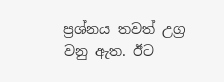ප්‍රශ්නය තවත් උග්‍ර වනු ඇත. ඊට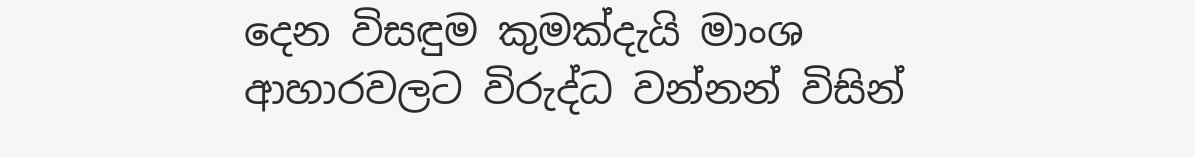දෙන විසඳුම කුමක්දැයි මාංශ ආහාරවලට විරුද්ධ වන්නන් විසින්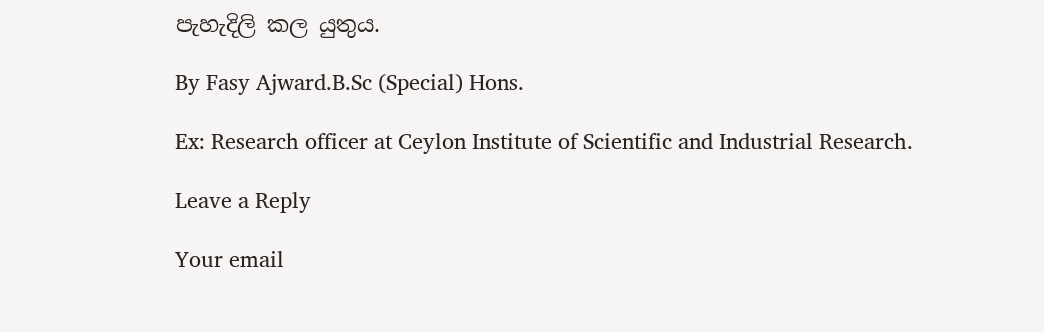පැහැදිලි කල යුතුය.

By Fasy Ajward.B.Sc (Special) Hons.

Ex: Research officer at Ceylon Institute of Scientific and Industrial Research.

Leave a Reply

Your email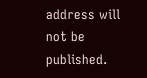address will not be published.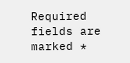Required fields are marked *